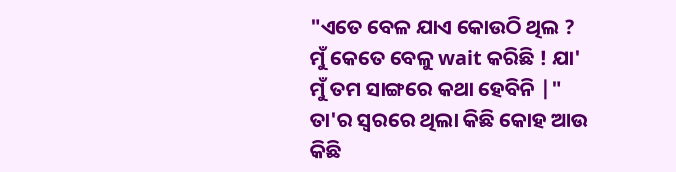"ଏତେ ବେଳ ଯାଏ କୋଉଠି ଥିଲ ? ମୁଁ କେତେ ବେଳୁ wait କରିଛି ! ଯା' ମୁଁ ତମ ସାଙ୍ଗରେ କଥା ହେବିନି |" ତା'ର ସ୍ୱରରେ ଥିଲା କିଛି କୋହ ଆଉ କିଛି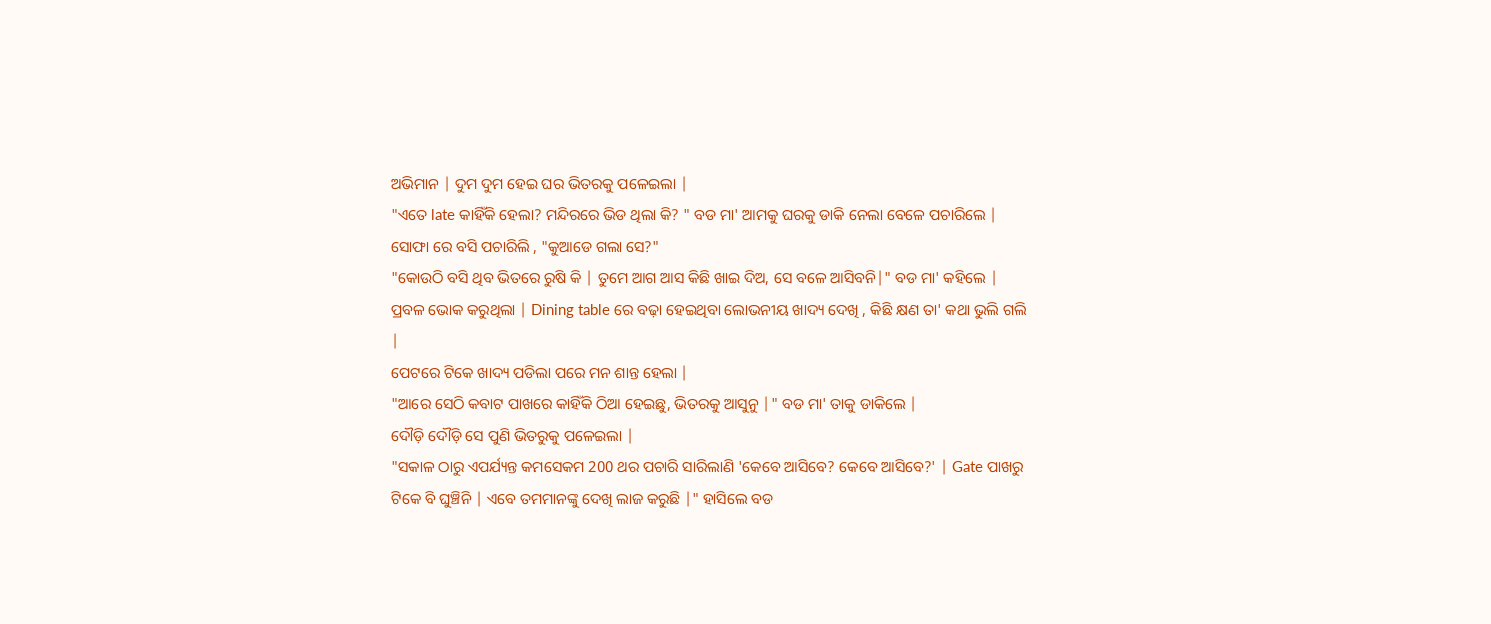ଅଭିମାନ | ଦୁମ ଦୁମ ହେଇ ଘର ଭିତରକୁ ପଳେଇଲା |
"ଏତେ late କାହିଁକି ହେଲା? ମନ୍ଦିରରେ ଭିଡ ଥିଲା କି? " ବଡ ମା' ଆମକୁ ଘରକୁ ଡାକି ନେଲା ବେଳେ ପଚାରିଲେ |
ସୋଫା ରେ ବସି ପଚାରିଲି , "କୁଆଡେ ଗଲା ସେ?"
"କୋଉଠି ବସି ଥିବ ଭିତରେ ରୁଷି କି | ତୁମେ ଆଗ ଆସ କିଛି ଖାଇ ଦିଅ, ସେ ବଳେ ଆସିବନି|" ବଡ ମା' କହିଲେ |
ପ୍ରବଳ ଭୋକ କରୁଥିଲା | Dining table ରେ ବଢ଼ା ହେଇଥିବା ଲୋଭନୀୟ ଖାଦ୍ୟ ଦେଖି , କିଛି କ୍ଷଣ ତା' କଥା ଭୁଲି ଗଲି |
ପେଟରେ ଟିକେ ଖାଦ୍ୟ ପଡିଲା ପରେ ମନ ଶାନ୍ତ ହେଲା |
"ଆରେ ସେଠି କବାଟ ପାଖରେ କାହିଁକି ଠିଆ ହେଇଛୁ, ଭିତରକୁ ଆସୁନୁ |" ବଡ ମା' ତାକୁ ଡାକିଲେ |
ଦୌଡ଼ି ଦୌଡ଼ି ସେ ପୁଣି ଭିତରୁକୁ ପଳେଇଲା |
"ସକାଳ ଠାରୁ ଏପର୍ଯ୍ୟନ୍ତ କମସେକମ 200 ଥର ପଚାରି ସାରିଲାଣି 'କେବେ ଆସିବେ? କେବେ ଆସିବେ?' | Gate ପାଖରୁ ଟିକେ ବି ଘୁଞ୍ଚିନି | ଏବେ ତମମାନଙ୍କୁ ଦେଖି ଲାଜ କରୁଛି |" ହାସିଲେ ବଡ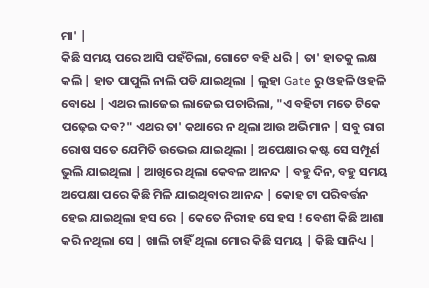ମା' |
କିଛି ସମୟ ପରେ ଆସି ପହଁଚିଲା, ଗୋଟେ ବହି ଧରି | ତା' ହାତକୁ ଲକ୍ଷ କଲି | ହାତ ପାପୁଲି ନାଲି ପଡି ଯାଇଥିଲା | ଲୁହା Gate ରୁ ଓହଳି ଓହଳି ବୋଧେ | ଏଥର ଲାଜେଇ ଲାଜେଇ ପଚାରିଲା, "ଏ ବହିଟା ମତେ ଟିକେ ପଢ଼େଇ ଦବ?" ଏଥର ତା' କଥାରେ ନ ଥିଲା ଆଉ ଅଭିମାନ | ସବୁ ରାଗ ରୋଷ ସତେ ଯେମିତି ଉଭେଇ ଯାଇଥିଲା | ଅପେକ୍ଷାର କଷ୍ଟ ସେ ସମ୍ପୂର୍ଣ ଭୁଲି ଯାଇଥିଲା | ଆଖିରେ ଥିଲା କେବଳ ଆନନ୍ଦ | ବହୁ ଦିନ, ବହୁ ସମୟ ଅପେକ୍ଷା ପରେ କିଛି ମିଳି ଯାଇଥିବାର ଆନନ୍ଦ | କୋହ ଟା ପରିବର୍ତ୍ତନ ହେଇ ଯାଇଥିଲା ହସ ରେ | କେତେ ନିରୀହ ସେ ହସ ! ବେଶୀ କିଛି ଆଶା କରି ନଥିଲା ସେ | ଖାଲି ଚାହିଁ ଥିଲା ମୋର କିଛି ସମୟ | କିଛି ସାନିଧ୍ୟ |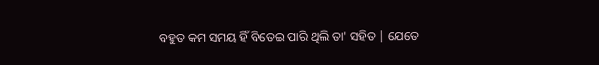ବହୁତ କମ ସମୟ ହିଁ ବିତେଇ ପାରି ଥିଲି ତା' ସହିତ | ଯେତେ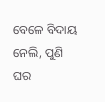ବେଳେ ବିଦାୟ ନେଲି, ପୁଣି ଘର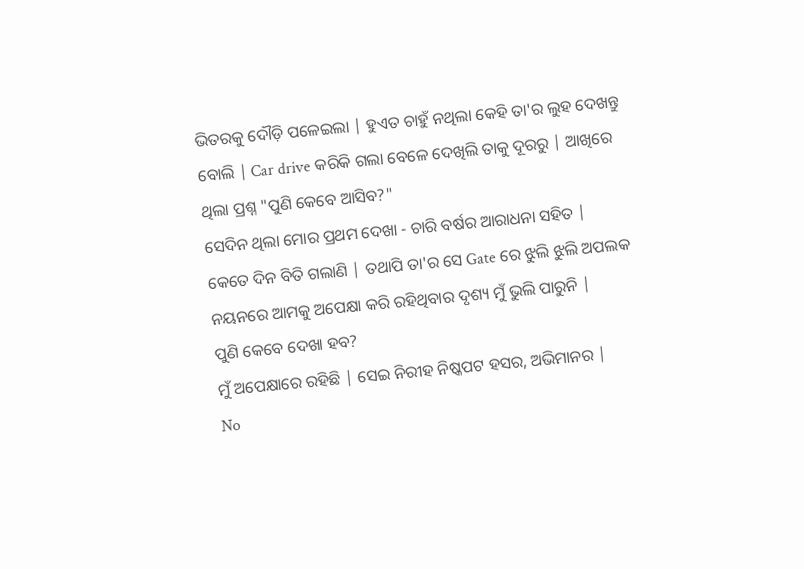ଭିତରକୁ ଦୌଡ଼ି ପଳେଇଲା | ହୁଏତ ଚାହୁଁ ନଥିଲା କେହି ତା'ର ଲୁହ ଦେଖନ୍ତୁ ବୋଲି | Car drive କରିକି ଗଲା ବେଳେ ଦେଖିଲି ତାକୁ ଦୂରରୁ | ଆଖିରେ ଥିଲା ପ୍ରଶ୍ନ "ପୁଣି କେବେ ଆସିବ?"
ସେଦିନ ଥିଲା ମୋର ପ୍ରଥମ ଦେଖା - ଚାରି ବର୍ଷର ଆରାଧନା ସହିତ |
କେତେ ଦିନ ବିତି ଗଲାଣି | ତଥାପି ତା'ର ସେ Gate ରେ ଝୁଲି ଝୁଲି ଅପଲକ ନୟନରେ ଆମକୁ ଅପେକ୍ଷା କରି ରହିଥିବାର ଦୃଶ୍ୟ ମୁଁ ଭୁଲି ପାରୁନି |
ପୁଣି କେବେ ଦେଖା ହବ?
ମୁଁ ଅପେକ୍ଷାରେ ରହିଛି | ସେଇ ନିରୀହ ନିଷ୍କପଟ ହସର, ଅଭିମାନର |
No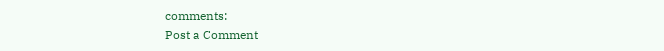comments:
Post a Comment